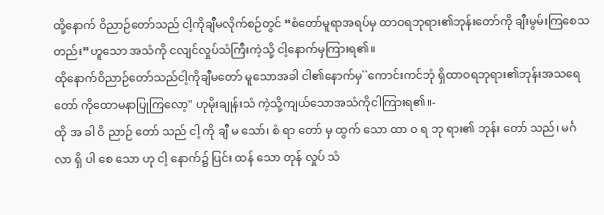ထို့နောက် ဝိညာဉ်တော်သည် ငါ့ကိုချီမလိုက်စဉ်တွင် “စံတော်မူရာအရပ်မှ ထာဝရဘုရား၏ဘုန်းတော်ကို ချီးမွမ်းကြစေသတည်း”ဟူသော အသံကို ငလျင်လှုပ်သံကြီးကဲ့သို့ ငါ့နောက်မှကြားရ၏။
ထိုနောက်ဝိညာဉ်တော်သည်ငါ့ကိုချီမတော် မူသောအခါ ငါ၏နောက်မှ``ကောင်းကင်ဘုံ ရှိထာဝရဘုရား၏ဘုန်းအသရေတော် ကိုထောမနာပြုကြလော့'' ဟုမိုးချုန်းသံ ကဲ့သို့ကျယ်သောအသံကိုငါကြားရ၏။-
ထို အ ခါ ဝိ ညာဉ် တော် သည် ငါ့ ကို ချီ မ သော်၊ စံ ရာ တော် မှ ထွက် သော ထာ ဝ ရ ဘု ရား၏ ဘုန်း တော် သည်၊ မင်္ဂ လာ ရှိ ပါ စေ သော ဟု ငါ့ နောက်၌ ပြင်း ထန် သော တုန် လှုပ် သံ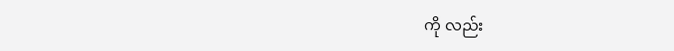ကို လည်း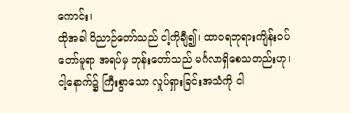ကောင်း၊
ထိုအခါ ဝိညာဉ်တော်သည် ငါ့ကိုချီ၍၊ ထာဝရဘုရားကျိန်းဝပ်တော်မူရာ အရပ်မှ ဘုန်းတော်သည် မင်္ဂလာရှိစေသတည်းဟု၊ ငါ့နောက်၌ ကြီးစွာသော လှုပ်ရှားခြင်းအသံကို ငါ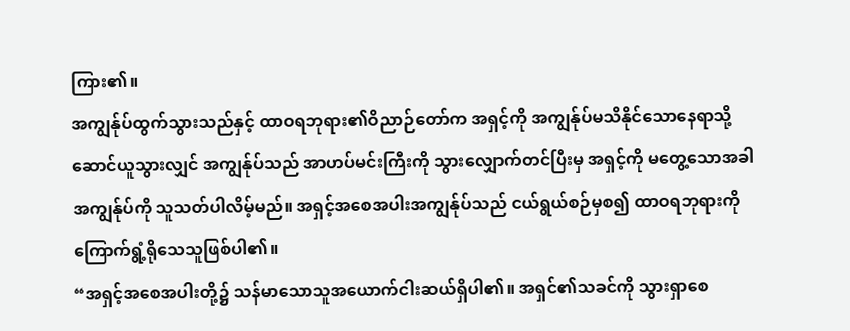ကြား၏။
အကျွန်ုပ်ထွက်သွားသည်နှင့် ထာဝရဘုရား၏ဝိညာဉ်တော်က အရှင့်ကို အကျွန်ုပ်မသိနိုင်သောနေရာသို့ ဆောင်ယူသွားလျှင် အကျွန်ုပ်သည် အာဟပ်မင်းကြီးကို သွားလျှောက်တင်ပြီးမှ အရှင့်ကို မတွေ့သောအခါ အကျွန်ုပ်ကို သူသတ်ပါလိမ့်မည်။ အရှင့်အစေအပါးအကျွန်ုပ်သည် ငယ်ရွယ်စဉ်မှစ၍ ထာဝရဘုရားကို ကြောက်ရွံ့ရိုသေသူဖြစ်ပါ၏။
“အရှင့်အစေအပါးတို့၌ သန်မာသောသူအယောက်ငါးဆယ်ရှိပါ၏။ အရှင်၏သခင်ကို သွားရှာစေ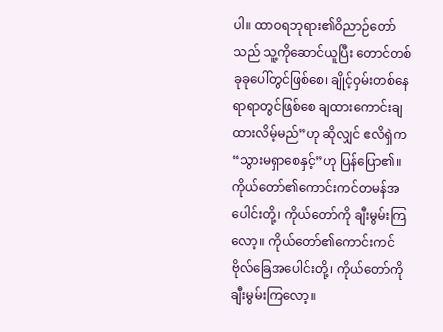ပါ။ ထာဝရဘုရား၏ဝိညာဉ်တော်သည် သူ့ကိုဆောင်ယူပြီး တောင်တစ်ခုခုပေါ်တွင်ဖြစ်စေ၊ ချိုင့်ဝှမ်းတစ်နေရာရာတွင်ဖြစ်စေ ချထားကောင်းချထားလိမ့်မည်”ဟု ဆိုလျှင် ဧလိရှဲက “သွားမရှာစေနှင့်”ဟု ပြန်ပြော၏။
ကိုယ်တော်၏ကောင်းကင်တမန်အပေါင်းတို့၊ ကိုယ်တော်ကို ချီးမွမ်းကြလော့။ ကိုယ်တော်၏ကောင်းကင်ဗိုလ်ခြေအပေါင်းတို့၊ ကိုယ်တော်ကို ချီးမွမ်းကြလော့။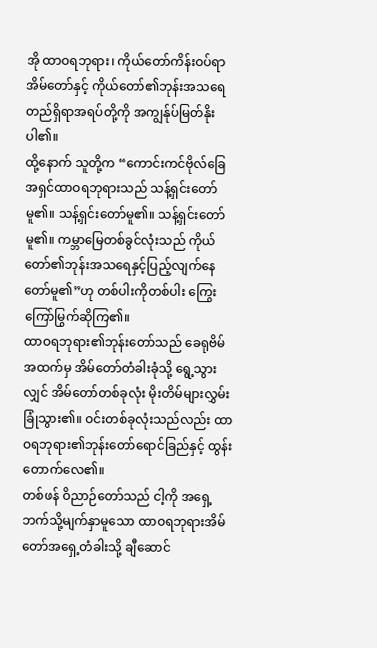အို ထာဝရဘုရား၊ ကိုယ်တော်ကိန်းဝပ်ရာအိမ်တော်နှင့် ကိုယ်တော်၏ဘုန်းအသရေတည်ရှိရာအရပ်တို့ကို အကျွန်ုပ်မြတ်နိုးပါ၏။
ထို့နောက် သူတို့က “ကောင်းကင်ဗိုလ်ခြေအရှင်ထာဝရဘုရားသည် သန့်ရှင်းတော်မူ၏။ သန့်ရှင်းတော်မူ၏။ သန့်ရှင်းတော်မူ၏။ ကမ္ဘာမြေတစ်ခွင်လုံးသည် ကိုယ်တော်၏ဘုန်းအသရေနှင့်ပြည့်လျက်နေတော်မူ၏”ဟု တစ်ပါးကိုတစ်ပါး ကြွေးကြော်မြွက်ဆိုကြ၏။
ထာဝရဘုရား၏ဘုန်းတော်သည် ခေရုဗိမ်အထက်မှ အိမ်တော်တံခါးခုံသို့ ရွေ့သွားလျှင် အိမ်တော်တစ်ခုလုံး မိုးတိမ်များလွှမ်းခြုံသွား၏။ ဝင်းတစ်ခုလုံးသည်လည်း ထာဝရဘုရား၏ဘုန်းတော်ရောင်ခြည်နှင့် ထွန်းတောက်လေ၏။
တစ်ဖန် ဝိညာဉ်တော်သည် ငါ့ကို အရှေ့ဘက်သို့မျက်နှာမူသော ထာဝရဘုရားအိမ်တော်အရှေ့တံခါးသို့ ချီဆောင်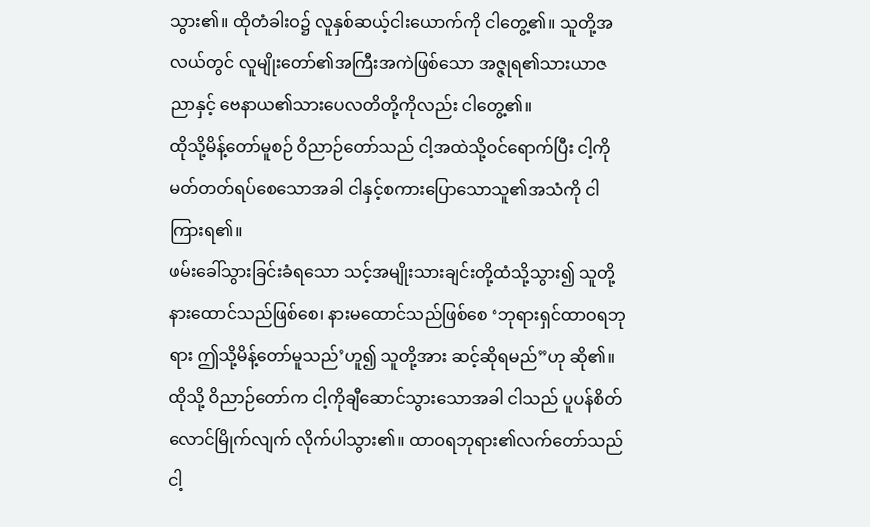သွား၏။ ထိုတံခါးဝ၌ လူနှစ်ဆယ့်ငါးယောက်ကို ငါတွေ့၏။ သူတို့အလယ်တွင် လူမျိုးတော်၏အကြီးအကဲဖြစ်သော အဇ္ဇုရ၏သားယာဇညာနှင့် ဗေနာယ၏သားပေလတိတို့ကိုလည်း ငါတွေ့၏။
ထိုသို့မိန့်တော်မူစဉ် ဝိညာဉ်တော်သည် ငါ့အထဲသို့ဝင်ရောက်ပြီး ငါ့ကို မတ်တတ်ရပ်စေသောအခါ ငါနှင့်စကားပြောသောသူ၏အသံကို ငါကြားရ၏။
ဖမ်းခေါ်သွားခြင်းခံရသော သင့်အမျိုးသားချင်းတို့ထံသို့သွား၍ သူတို့နားထောင်သည်ဖြစ်စေ၊ နားမထောင်သည်ဖြစ်စေ ‘ဘုရားရှင်ထာဝရဘုရား ဤသို့မိန့်တော်မူသည်’ဟူ၍ သူတို့အား ဆင့်ဆိုရမည်”ဟု ဆို၏။
ထိုသို့ ဝိညာဉ်တော်က ငါ့ကိုချီဆောင်သွားသောအခါ ငါသည် ပူပန်စိတ်လောင်မြိုက်လျက် လိုက်ပါသွား၏။ ထာဝရဘုရား၏လက်တော်သည် ငါ့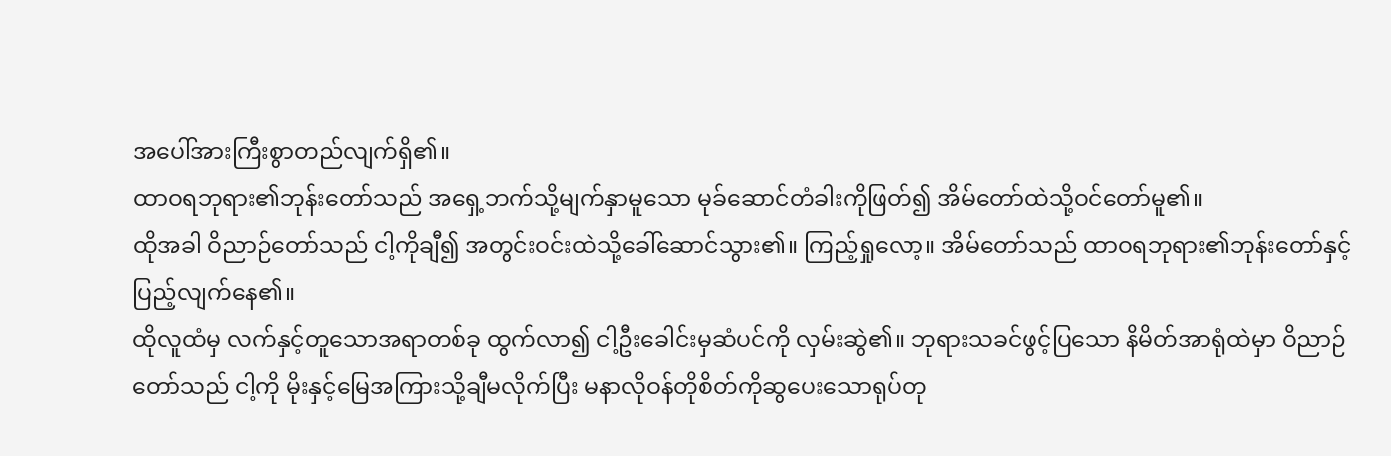အပေါ်အားကြီးစွာတည်လျက်ရှိ၏။
ထာဝရဘုရား၏ဘုန်းတော်သည် အရှေ့ဘက်သို့မျက်နှာမူသော မုခ်ဆောင်တံခါးကိုဖြတ်၍ အိမ်တော်ထဲသို့ဝင်တော်မူ၏။
ထိုအခါ ဝိညာဉ်တော်သည် ငါ့ကိုချီ၍ အတွင်းဝင်းထဲသို့ခေါ်ဆောင်သွား၏။ ကြည့်ရှုလော့။ အိမ်တော်သည် ထာဝရဘုရား၏ဘုန်းတော်နှင့် ပြည့်လျက်နေ၏။
ထိုလူထံမှ လက်နှင့်တူသောအရာတစ်ခု ထွက်လာ၍ ငါ့ဦးခေါင်းမှဆံပင်ကို လှမ်းဆွဲ၏။ ဘုရားသခင်ဖွင့်ပြသော နိမိတ်အာရုံထဲမှာ ဝိညာဉ်တော်သည် ငါ့ကို မိုးနှင့်မြေအကြားသို့ချီမလိုက်ပြီး မနာလိုဝန်တိုစိတ်ကိုဆွပေးသောရုပ်တု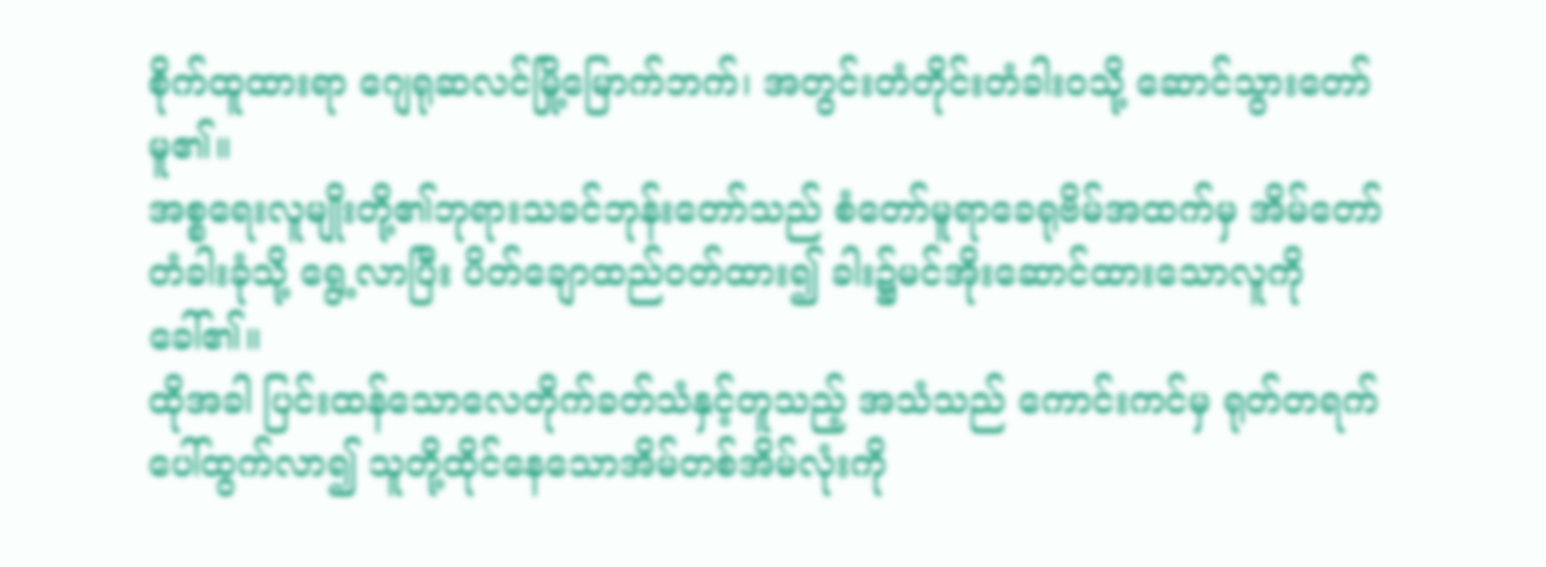စိုက်ထူထားရာ ဂျေရုဆလင်မြို့မြောက်ဘက်၊ အတွင်းတံတိုင်းတံခါးဝသို့ ဆောင်သွားတော်မူ၏။
အစ္စရေးလူမျိုးတို့၏ဘုရားသခင်ဘုန်းတော်သည် စံတော်မူရာခေရုဗိမ်အထက်မှ အိမ်တော်တံခါးခုံသို့ ရွေ့လာပြီး ပိတ်ချောထည်ဝတ်ထား၍ ခါး၌မင်အိုးဆောင်ထားသောလူကို ခေါ်၏။
ထိုအခါ ပြင်းထန်သောလေတိုက်ခတ်သံနှင့်တူသည့် အသံသည် ကောင်းကင်မှ ရုတ်တရက်ပေါ်ထွက်လာ၍ သူတို့ထိုင်နေသောအိမ်တစ်အိမ်လုံးကို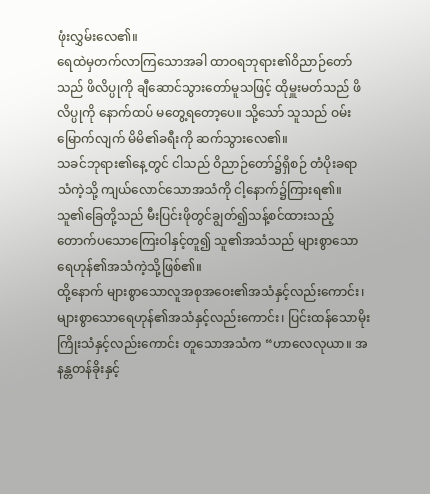ဖုံးလွှမ်းလေ၏။
ရေထဲမှတက်လာကြသောအခါ ထာဝရဘုရား၏ဝိညာဉ်တော်သည် ဖိလိပ္ပုကို ချီဆောင်သွားတော်မူသဖြင့် ထိုမှူးမတ်သည် ဖိလိပ္ပုကို နောက်ထပ် မတွေ့ရတော့ပေ။ သို့သော် သူသည် ဝမ်းမြောက်လျက် မိမိ၏ခရီးကို ဆက်သွားလေ၏။
သခင်ဘုရား၏နေ့တွင် ငါသည် ဝိညာဉ်တော်၌ရှိစဉ် တံပိုးခရာသံကဲ့သို့ ကျယ်လောင်သောအသံကို ငါ့နောက်၌ကြားရ၏။
သူ၏ခြေတို့သည် မီးပြင်းဖိုတွင်ချွတ်၍သန့်စင်ထားသည့် တောက်ပသောကြေးဝါနှင့်တူ၍ သူ၏အသံသည် များစွာသောရေဟုန်၏အသံကဲ့သို့ဖြစ်၏။
ထို့နောက် များစွာသောလူအစုအဝေး၏အသံနှင့်လည်းကောင်း၊ များစွာသောရေဟုန်၏အသံနှင့်လည်းကောင်း၊ ပြင်းထန်သောမိုးကြိုးသံနှင့်လည်းကောင်း တူသောအသံက “ဟာလေလုယာ။ အနန္တတန်ခိုးနှင့်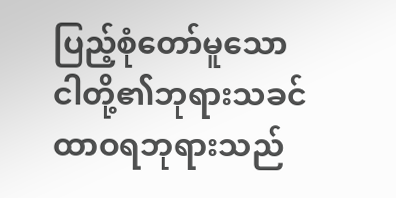ပြည့်စုံတော်မူသော ငါတို့၏ဘုရားသခင်ထာဝရဘုရားသည်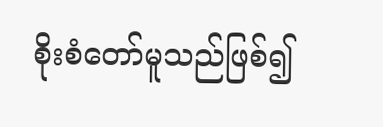စိုးစံတော်မူသည်ဖြစ်၍